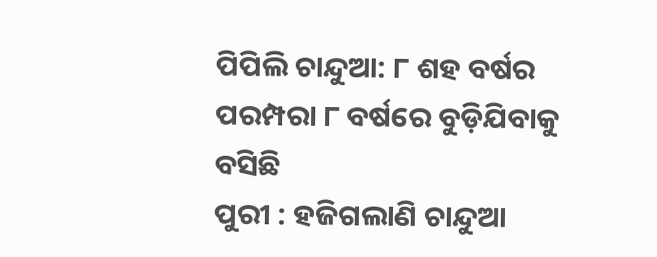ପିପିଲି ଚାନ୍ଦୁଆ: ୮ ଶହ ବର୍ଷର ପରମ୍ପରା ୮ ବର୍ଷରେ ବୁଡ଼ିଯିବାକୁ ବସିଛି
ପୁରୀ : ହଜିଗଲାଣି ଚାନ୍ଦୁଆ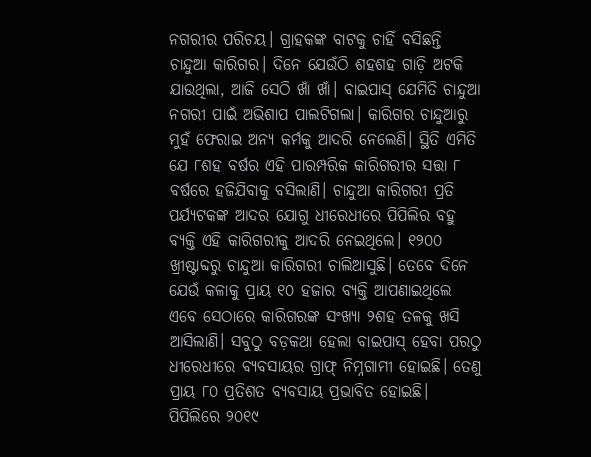ନଗରୀର ପରିଚୟ। ଗ୍ରାହକଙ୍କ ବାଟକୁ ଚାହିଁ ବସିଛନ୍ତି ଚାନ୍ଦୁଆ କାରିଗର। ଦିନେ ଯେଉଁଠି ଶହଶହ ଗାଡ଼ି ଅଟକି ଯାଉଥିଲା, ଆଜି ସେଠି ଖାଁ ଖାଁ। ବାଇପାସ୍ ଯେମିତି ଚାନ୍ଦୁଆ ନଗରୀ ପାଇଁ ଅଭିଶାପ ପାଲଟିଗଲା। କାରିଗର ଚାନ୍ଦୁଆରୁ ମୁହଁ ଫେରାଇ ଅନ୍ୟ କର୍ମକୁ ଆଦରି ନେଲେଣି। ସ୍ଥିତି ଏମିତି ଯେ ୮ଶହ ବର୍ଷର ଏହି ପାରମ୍ପରିକ କାରିଗରୀର ସତ୍ତା ୮ ବର୍ଷରେ ହଜିଯିବାକୁ ବସିଲାଣି। ଚାନ୍ଦୁଆ କାରିଗରୀ ପ୍ରତି ପର୍ଯ୍ୟଟକଙ୍କ ଆଦର ଯୋଗୁ ଧୀରେଧୀରେ ପିପିଲିର ବହୁ ବ୍ୟକ୍ତି ଏହି କାରିଗରୀକୁ ଆଦରି ନେଇଥିଲେ। ୧୨୦୦ ଖ୍ରୀଷ୍ଟାବ୍ଦରୁ ଚାନ୍ଦୁଆ କାରିଗରୀ ଚାଲିଆସୁଛି। ତେବେ ଦିନେ ଯେଉଁ କଳାକୁ ପ୍ରାୟ ୧୦ ହଜାର ବ୍ୟକ୍ତି ଆପଣାଇଥିଲେ ଏବେ ସେଠାରେ କାରିଗରଙ୍କ ସଂଖ୍ୟା ୨ଶହ ତଳକୁ ଖସି ଆସିଲାଣି। ସବୁଠୁ ବଡ଼କଥା ହେଲା ବାଇପାସ୍ ହେବା ପରଠୁ ଧୀରେଧୀରେ ବ୍ୟବସାୟର ଗ୍ରାଫ୍ ନିମ୍ନଗାମୀ ହୋଇଛି। ତେଣୁ ପ୍ରାୟ ୮୦ ପ୍ରତିଶତ ବ୍ୟବସାୟ ପ୍ରଭାବିତ ହୋଇଛି। ପିପିଲିରେ ୨୦୧୯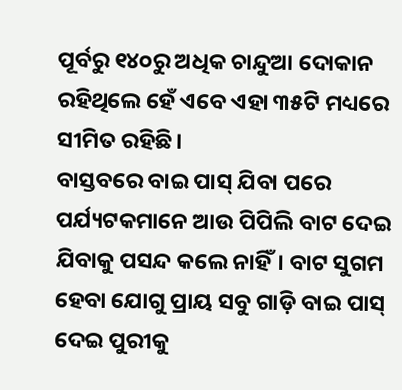ପୂର୍ବରୁ ୧୪୦ରୁ ଅଧିକ ଚାନ୍ଦୁଆ ଦୋକାନ ରହିଥିଲେ ହେଁ ଏବେ ଏହା ୩୫ଟି ମଧ୍ୟରେ ସୀମିତ ରହିଛି।
ବାସ୍ତବରେ ବାଇ ପାସ୍ ଯିବା ପରେ ପର୍ଯ୍ୟଟକମାନେ ଆଉ ପିପିଲି ବାଟ ଦେଇ ଯିବାକୁ ପସନ୍ଦ କଲେ ନାହିଁ। ବାଟ ସୁଗମ ହେବା ଯୋଗୁ ପ୍ରାୟ ସବୁ ଗାଡ଼ି ବାଇ ପାସ୍ ଦେଇ ପୁରୀକୁ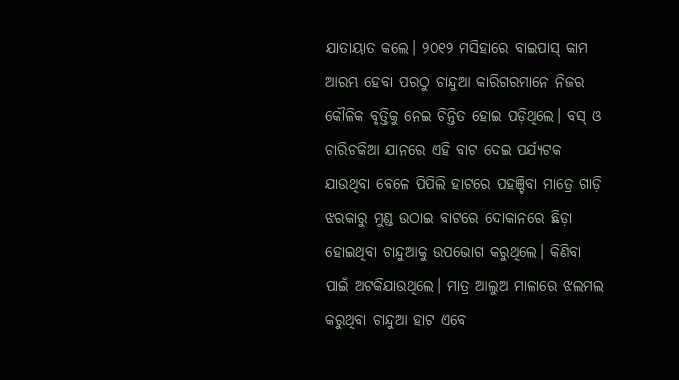ଯାତାୟାତ କଲେ। ୨୦୧୨ ମସିହାରେ ବାଇପାସ୍ କାମ ଆରମ୍ଭ ହେବା ପରଠୁ ଚାନ୍ଦୁଆ କାରିଗରମାନେ ନିଜର କୌଳିକ ବୃତ୍ତିକୁ ନେଇ ଚିନ୍ତିତ ହୋଇ ପଡ଼ିଥିଲେ। ବସ୍ ଓ ଚାରିଚକିଆ ଯାନରେ ଏହି ବାଟ ଦେଇ ପର୍ଯ୍ୟଟକ ଯାଉଥିବା ବେଳେ ପିପିଲି ହାଟରେ ପହଞ୍ଚିବା ମାତ୍ରେ ଗାଡ଼ି ଝରକାରୁ ମୁଣ୍ଡ ଉଠାଇ ବାଟରେ ଦୋକାନରେ ଛିଡ଼ା ହୋଇଥିବା ଚାନ୍ଦୁଆକୁ ଉପଭୋଗ କରୁଥିଲେ। କିଣିବା ପାଇଁ ଅଟକିଯାଉଥିଲେ। ମାତ୍ର ଆଲୁଅ ମାଳାରେ ଝଲମଲ କରୁଥିବା ଚାନ୍ଦୁଆ ହାଟ ଏବେ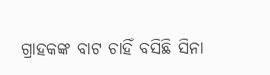ଗ୍ରାହକଙ୍କ ବାଟ ଚାହିଁ ବସିଛି ସିନା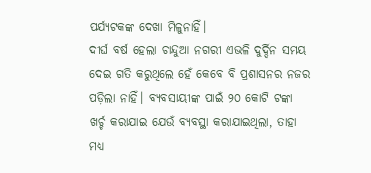ପର୍ଯ୍ୟଟକଙ୍କ ଦେଖା ମିଳୁନାହିଁ।
ଦୀର୍ଘ ବର୍ଷ ହେଲା ଚାନ୍ଦୁଆ ନଗରୀ ଏଭଳି ଦୁର୍ଦ୍ଦିନ ସମୟ ଦେଇ ଗତି କରୁଥିଲେ ହେଁ କେବେ ବି ପ୍ରଶାସନର ନଜର ପଡ଼ିଲା ନାହିଁ। ବ୍ୟବସାୟୀଙ୍କ ପାଇଁ ୨୦ କୋଟି ଟଙ୍କା ଖର୍ଚ୍ଚ କରାଯାଇ ଯେଉଁ ବ୍ୟବସ୍ଥା କରାଯାଇଥିଲା, ତାହା ମଧ୍ୟ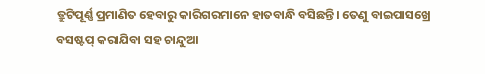ତ୍ରୁଟିପୂର୍ଣ୍ଣ ପ୍ରମାଣିତ ହେବାରୁ କାରିଗରମାନେ ହାତବାନ୍ଧି ବସିଛନ୍ତି। ତେଣୁ ବାଇପାସଖ୍ରେ ବସଷ୍ଟପ୍ କରାଯିବା ସହ ଚାନ୍ଦୁଆ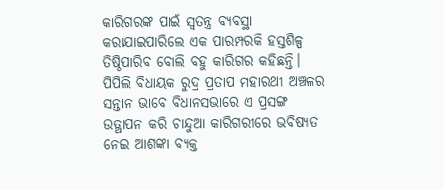କାରିଗରଙ୍କ ପାଇଁ ସ୍ବତନ୍ତ୍ର ବ୍ୟବସ୍ଥା କରାଯାଇପାରିଲେ ଏକ ପାରମ୍ପରକି ହସ୍ତଶିଳ୍ପ ତିଷ୍ଠିପାରିବ ବୋଲି ବହୁ କାରିଗର କହିଛନ୍ତି। ପିପିଲି ବିଧାୟକ ରୁଦ୍ର ପ୍ରତାପ ମହାରଥୀ ଅଞ୍ଚଳର ସନ୍ତାନ ଭାବେ ବିଧାନସଭାରେ ଏ ପ୍ରସଙ୍ଗ ଉତ୍ଥାପନ କରି ଚାନ୍ଦୁଆ କାରିଗରୀରେ ଭବିଷ୍ୟତ ନେଇ ଆଶଙ୍କା ବ୍ୟକ୍ତ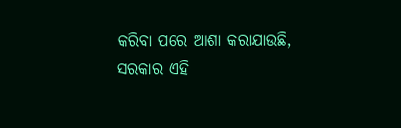କରିବା ପରେ ଆଶା କରାଯାଉଛି, ସରକାର ଏହି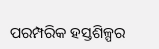ପରମ୍ପରିକ ହସ୍ତଶିଳ୍ପର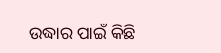ଉଦ୍ଧାର ପାଇଁ କିଛି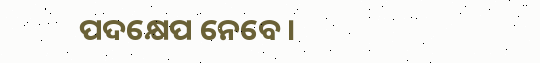ପଦକ୍ଷେପ ନେବେ।